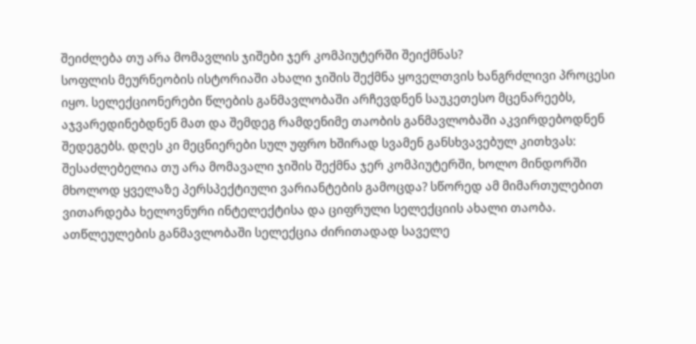შეიძლება თუ არა მომავლის ჯიშები ჯერ კომპიუტერში შეიქმნას?
სოფლის მეურნეობის ისტორიაში ახალი ჯიშის შექმნა ყოველთვის ხანგრძლივი პროცესი იყო. სელექციონერები წლების განმავლობაში არჩევდნენ საუკეთესო მცენარეებს, აჯვარედინებდნენ მათ და შემდეგ რამდენიმე თაობის განმავლობაში აკვირდებოდნენ შედეგებს. დღეს კი მეცნიერები სულ უფრო ხშირად სვამენ განსხვავებულ კითხვას: შესაძლებელია თუ არა მომავალი ჯიშის შექმნა ჯერ კომპიუტერში, ხოლო მინდორში მხოლოდ ყველაზე პერსპექტიული ვარიანტების გამოცდა? სწორედ ამ მიმართულებით ვითარდება ხელოვნური ინტელექტისა და ციფრული სელექციის ახალი თაობა.
ათწლეულების განმავლობაში სელექცია ძირითადად საველე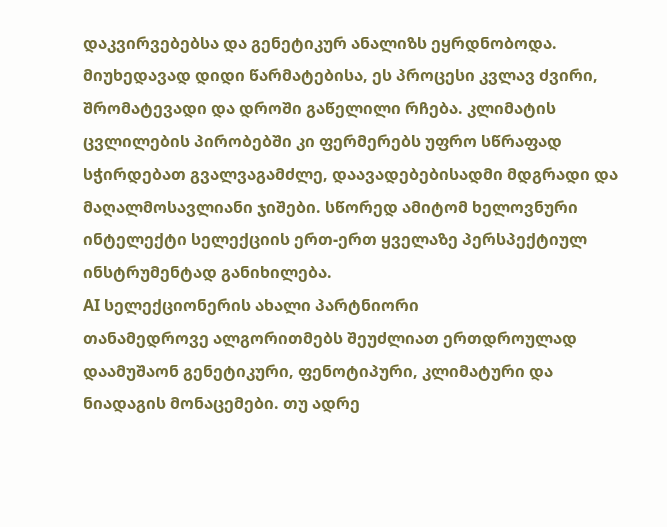დაკვირვებებსა და გენეტიკურ ანალიზს ეყრდნობოდა. მიუხედავად დიდი წარმატებისა, ეს პროცესი კვლავ ძვირი, შრომატევადი და დროში გაწელილი რჩება. კლიმატის ცვლილების პირობებში კი ფერმერებს უფრო სწრაფად სჭირდებათ გვალვაგამძლე, დაავადებებისადმი მდგრადი და მაღალმოსავლიანი ჯიშები. სწორედ ამიტომ ხელოვნური ინტელექტი სელექციის ერთ-ერთ ყველაზე პერსპექტიულ ინსტრუმენტად განიხილება.
AI სელექციონერის ახალი პარტნიორი
თანამედროვე ალგორითმებს შეუძლიათ ერთდროულად დაამუშაონ გენეტიკური, ფენოტიპური, კლიმატური და ნიადაგის მონაცემები. თუ ადრე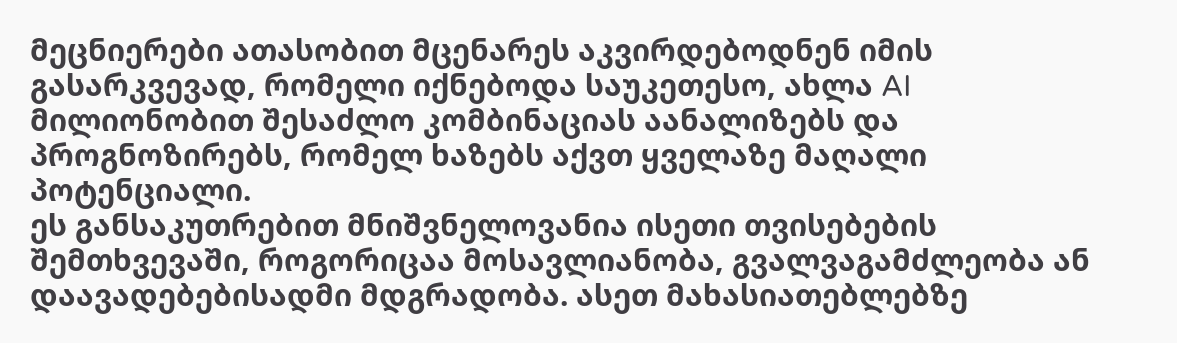მეცნიერები ათასობით მცენარეს აკვირდებოდნენ იმის გასარკვევად, რომელი იქნებოდა საუკეთესო, ახლა AI მილიონობით შესაძლო კომბინაციას აანალიზებს და პროგნოზირებს, რომელ ხაზებს აქვთ ყველაზე მაღალი პოტენციალი.
ეს განსაკუთრებით მნიშვნელოვანია ისეთი თვისებების შემთხვევაში, როგორიცაა მოსავლიანობა, გვალვაგამძლეობა ან დაავადებებისადმი მდგრადობა. ასეთ მახასიათებლებზე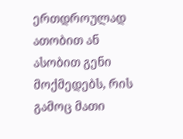ერთდროულად ათობით ან ასობით გენი მოქმედებს, რის გამოც მათი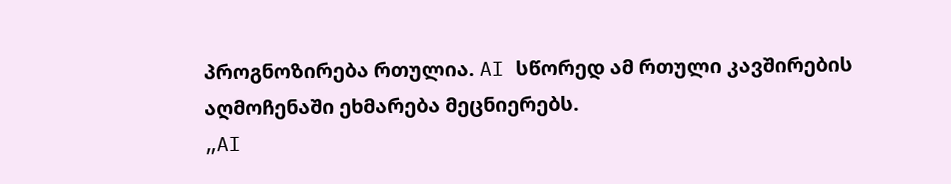პროგნოზირება რთულია. AI სწორედ ამ რთული კავშირების აღმოჩენაში ეხმარება მეცნიერებს.
„AI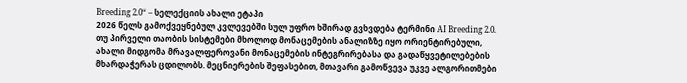Breeding 2.0“ – სელექციის ახალი ეტაპი
2026 წელს გამოქვეყნებულ კვლევებში სულ უფრო ხშირად გვხვდება ტერმინი AI Breeding 2.0. თუ პირველი თაობის სისტემები მხოლოდ მონაცემების ანალიზზე იყო ორიენტირებული, ახალი მიდგომა მრავალფეროვანი მონაცემების ინტეგრირებასა და გადაწყვეტილებების მხარდაჭერას ცდილობს. მეცნიერების შეფასებით, მთავარი გამოწვევა უკვე ალგორითმები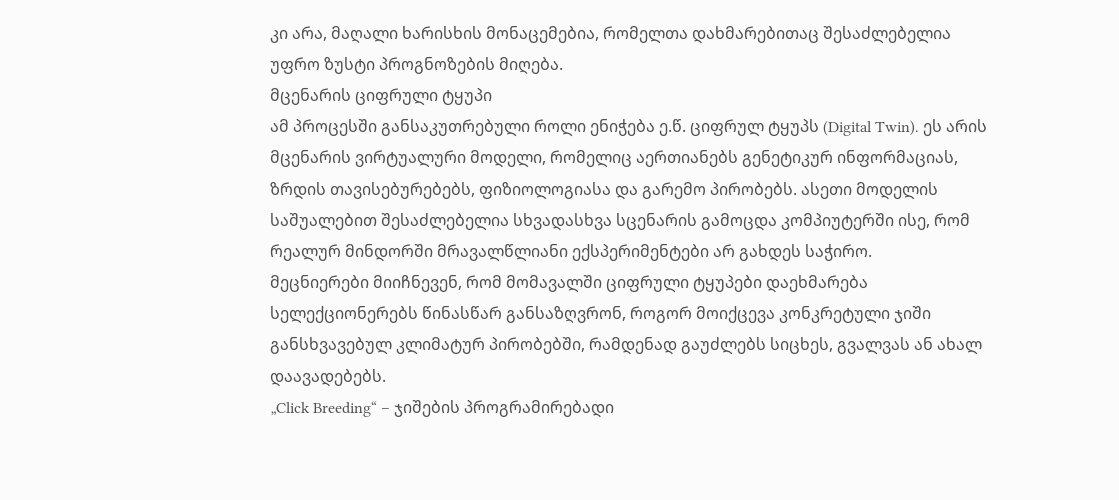კი არა, მაღალი ხარისხის მონაცემებია, რომელთა დახმარებითაც შესაძლებელია უფრო ზუსტი პროგნოზების მიღება.
მცენარის ციფრული ტყუპი
ამ პროცესში განსაკუთრებული როლი ენიჭება ე.წ. ციფრულ ტყუპს (Digital Twin). ეს არის მცენარის ვირტუალური მოდელი, რომელიც აერთიანებს გენეტიკურ ინფორმაციას, ზრდის თავისებურებებს, ფიზიოლოგიასა და გარემო პირობებს. ასეთი მოდელის საშუალებით შესაძლებელია სხვადასხვა სცენარის გამოცდა კომპიუტერში ისე, რომ რეალურ მინდორში მრავალწლიანი ექსპერიმენტები არ გახდეს საჭირო.
მეცნიერები მიიჩნევენ, რომ მომავალში ციფრული ტყუპები დაეხმარება სელექციონერებს წინასწარ განსაზღვრონ, როგორ მოიქცევა კონკრეტული ჯიში განსხვავებულ კლიმატურ პირობებში, რამდენად გაუძლებს სიცხეს, გვალვას ან ახალ დაავადებებს.
„Click Breeding“ – ჯიშების პროგრამირებადი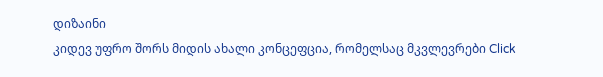დიზაინი
კიდევ უფრო შორს მიდის ახალი კონცეფცია, რომელსაც მკვლევრები Click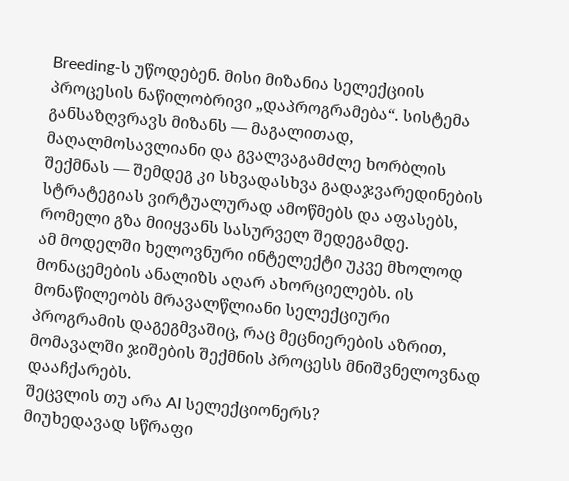Breeding-ს უწოდებენ. მისი მიზანია სელექციის პროცესის ნაწილობრივი „დაპროგრამება“. სისტემა განსაზღვრავს მიზანს — მაგალითად, მაღალმოსავლიანი და გვალვაგამძლე ხორბლის შექმნას — შემდეგ კი სხვადასხვა გადაჯვარედინების სტრატეგიას ვირტუალურად ამოწმებს და აფასებს, რომელი გზა მიიყვანს სასურველ შედეგამდე.
ამ მოდელში ხელოვნური ინტელექტი უკვე მხოლოდ მონაცემების ანალიზს აღარ ახორციელებს. ის მონაწილეობს მრავალწლიანი სელექციური პროგრამის დაგეგმვაშიც, რაც მეცნიერების აზრით, მომავალში ჯიშების შექმნის პროცესს მნიშვნელოვნად დააჩქარებს.
შეცვლის თუ არა AI სელექციონერს?
მიუხედავად სწრაფი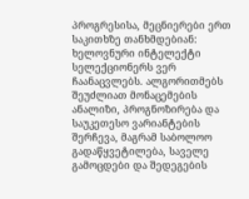პროგრესისა, მეცნიერები ერთ საკითხზე თანხმდებიან: ხელოვნური ინტელექტი სელექციონერს ვერ ჩაანაცვლებს. ალგორითმებს შეუძლიათ მონაცემების ანალიზი, პროგნოზირება და საუკეთესო ვარიანტების შერჩევა, მაგრამ საბოლოო გადაწყვეტილება, საველე გამოცდები და შედეგების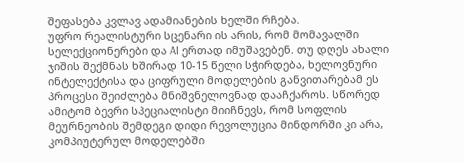შეფასება კვლავ ადამიანების ხელში რჩება.
უფრო რეალისტური სცენარი ის არის, რომ მომავალში სელექციონერები და AI ერთად იმუშავებენ. თუ დღეს ახალი ჯიშის შექმნას ხშირად 10-15 წელი სჭირდება, ხელოვნური ინტელექტისა და ციფრული მოდელების განვითარებამ ეს პროცესი შეიძლება მნიშვნელოვნად დააჩქაროს. სწორედ ამიტომ ბევრი სპეციალისტი მიიჩნევს, რომ სოფლის მეურნეობის შემდეგი დიდი რევოლუცია მინდორში კი არა, კომპიუტერულ მოდელებში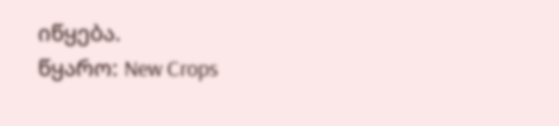იწყება.
წყარო: New Crops